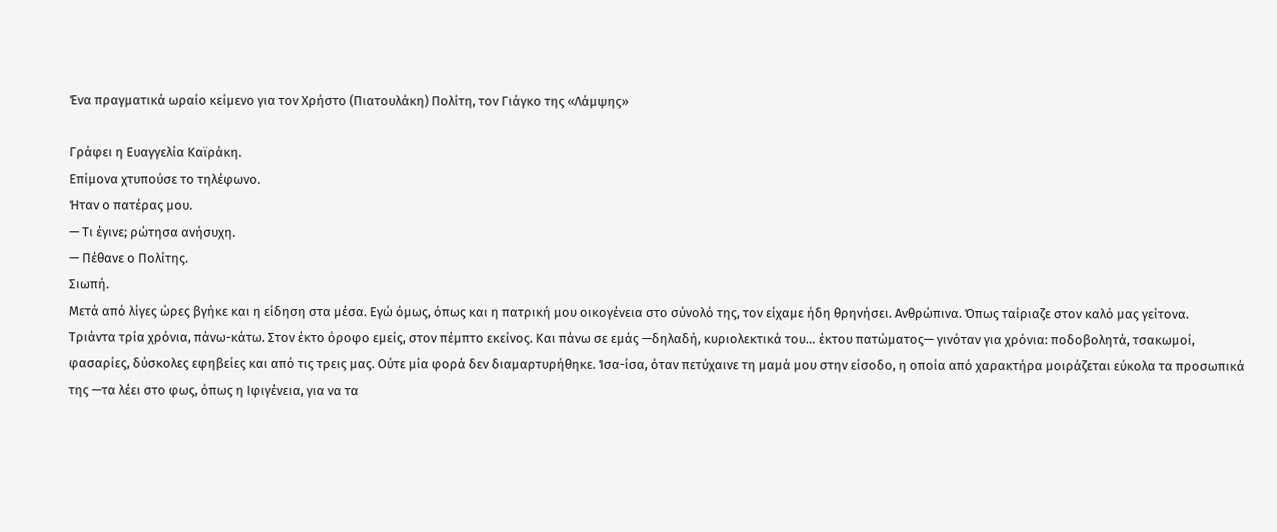Ένα πραγματικά ωραίο κείμενο για τον Χρήστο (Πιατουλάκη) Πολίτη, τον Γιάγκο της «Λάμψης»

Γράφει η Ευαγγελία Καϊράκη.
Επίμονα χτυπούσε το τηλέφωνο.
Ήταν ο πατέρας μου.
— Τι έγινε; ρώτησα ανήσυχη.
— Πέθανε ο Πολίτης.
Σιωπή.
Μετά από λίγες ώρες βγήκε και η είδηση στα μέσα. Εγώ όμως, όπως και η πατρική μου οικογένεια στο σύνολό της, τον είχαμε ήδη θρηνήσει. Ανθρώπινα. Όπως ταίριαζε στον καλό μας γείτονα.
Τριάντα τρία χρόνια, πάνω-κάτω. Στον έκτο όροφο εμείς, στον πέμπτο εκείνος. Και πάνω σε εμάς —δηλαδή, κυριολεκτικά του… έκτου πατώματος— γινόταν για χρόνια: ποδοβολητά, τσακωμοί, φασαρίες, δύσκολες εφηβείες και από τις τρεις μας. Ούτε μία φορά δεν διαμαρτυρήθηκε. Ίσα-ίσα, όταν πετύχαινε τη μαμά μου στην είσοδο, η οποία από χαρακτήρα μοιράζεται εύκολα τα προσωπικά της —τα λέει στο φως, όπως η Ιφιγένεια, για να τα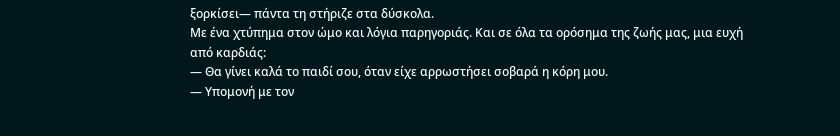ξορκίσει— πάντα τη στήριζε στα δύσκολα.
Με ένα χτύπημα στον ώμο και λόγια παρηγοριάς. Και σε όλα τα ορόσημα της ζωής μας, μια ευχή από καρδιάς:
— Θα γίνει καλά το παιδί σου, όταν είχε αρρωστήσει σοβαρά η κόρη μου.
— Υπομονή με τον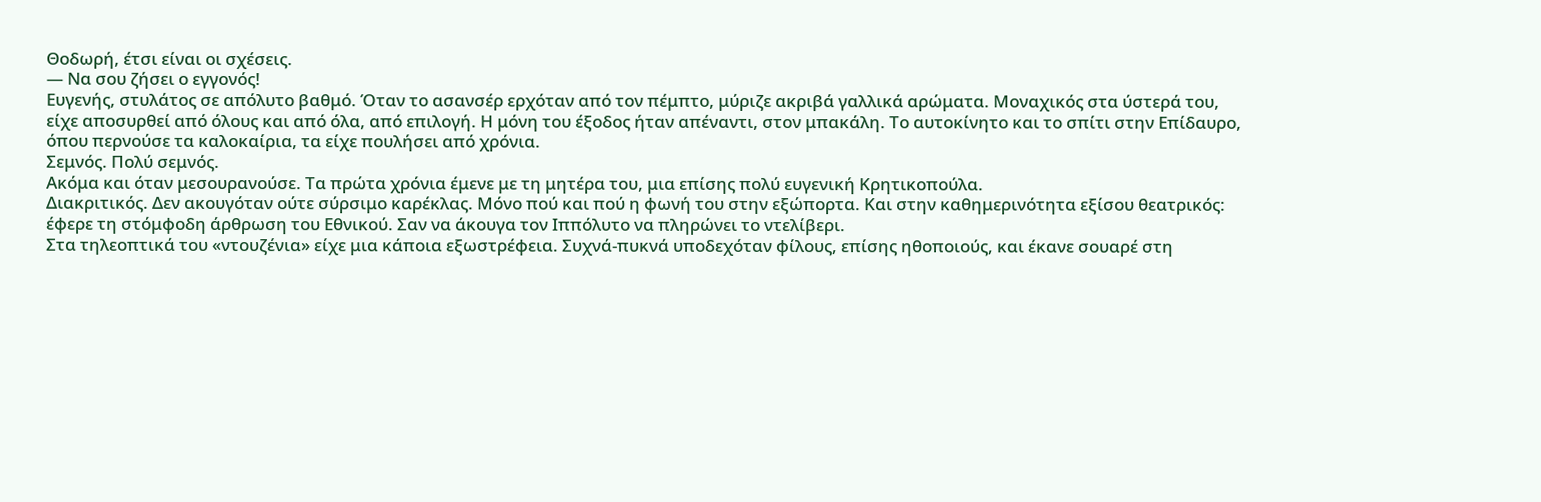Θοδωρή, έτσι είναι οι σχέσεις.
— Να σου ζήσει ο εγγονός!
Ευγενής, στυλάτος σε απόλυτο βαθμό. Όταν το ασανσέρ ερχόταν από τον πέμπτο, μύριζε ακριβά γαλλικά αρώματα. Μοναχικός στα ύστερά του, είχε αποσυρθεί από όλους και από όλα, από επιλογή. Η μόνη του έξοδος ήταν απέναντι, στον μπακάλη. Το αυτοκίνητο και το σπίτι στην Επίδαυρο, όπου περνούσε τα καλοκαίρια, τα είχε πουλήσει από χρόνια.
Σεμνός. Πολύ σεμνός.
Ακόμα και όταν μεσουρανούσε. Τα πρώτα χρόνια έμενε με τη μητέρα του, μια επίσης πολύ ευγενική Κρητικοπούλα.
Διακριτικός. Δεν ακουγόταν ούτε σύρσιμο καρέκλας. Μόνο πού και πού η φωνή του στην εξώπορτα. Και στην καθημερινότητα εξίσου θεατρικός: έφερε τη στόμφοδη άρθρωση του Εθνικού. Σαν να άκουγα τον Ιππόλυτο να πληρώνει το ντελίβερι.
Στα τηλεοπτικά του «ντουζένια» είχε μια κάποια εξωστρέφεια. Συχνά-πυκνά υποδεχόταν φίλους, επίσης ηθοποιούς, και έκανε σουαρέ στη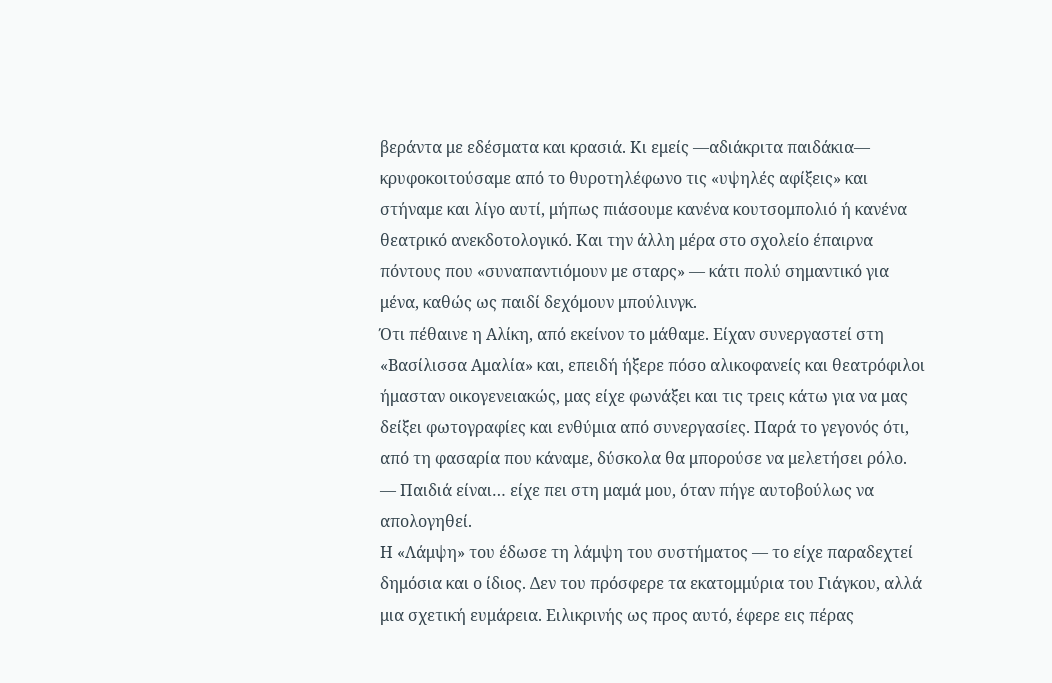βεράντα με εδέσματα και κρασιά. Κι εμείς —αδιάκριτα παιδάκια— κρυφοκοιτούσαμε από το θυροτηλέφωνο τις «υψηλές αφίξεις» και στήναμε και λίγο αυτί, μήπως πιάσουμε κανένα κουτσομπολιό ή κανένα θεατρικό ανεκδοτολογικό. Και την άλλη μέρα στο σχολείο έπαιρνα πόντους που «συναπαντιόμουν με σταρς» — κάτι πολύ σημαντικό για μένα, καθώς ως παιδί δεχόμουν μπούλινγκ.
Ότι πέθαινε η Αλίκη, από εκείνον το μάθαμε. Είχαν συνεργαστεί στη «Βασίλισσα Αμαλία» και, επειδή ήξερε πόσο αλικοφανείς και θεατρόφιλοι ήμασταν οικογενειακώς, μας είχε φωνάξει και τις τρεις κάτω για να μας δείξει φωτογραφίες και ενθύμια από συνεργασίες. Παρά το γεγονός ότι, από τη φασαρία που κάναμε, δύσκολα θα μπορούσε να μελετήσει ρόλο.
— Παιδιά είναι… είχε πει στη μαμά μου, όταν πήγε αυτοβούλως να απολογηθεί.
Η «Λάμψη» του έδωσε τη λάμψη του συστήματος — το είχε παραδεχτεί δημόσια και ο ίδιος. Δεν του πρόσφερε τα εκατομμύρια του Γιάγκου, αλλά μια σχετική ευμάρεια. Ειλικρινής ως προς αυτό, έφερε εις πέρας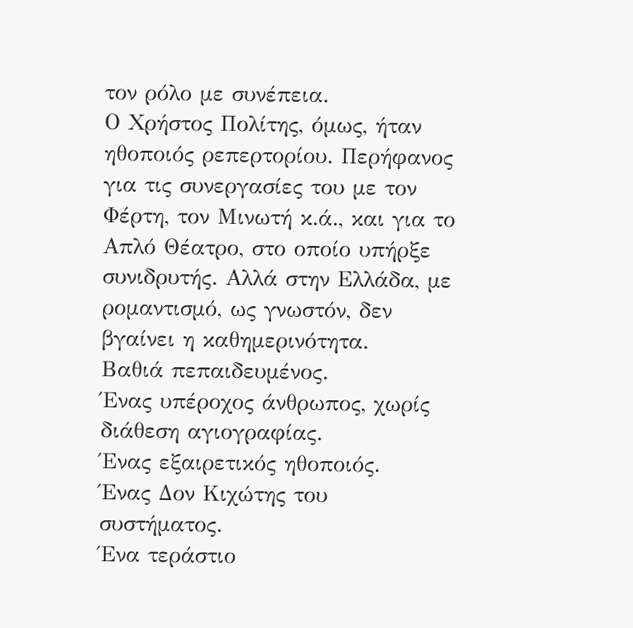τον ρόλο με συνέπεια.
Ο Χρήστος Πολίτης, όμως, ήταν ηθοποιός ρεπερτορίου. Περήφανος για τις συνεργασίες του με τον Φέρτη, τον Μινωτή κ.ά., και για το Απλό Θέατρο, στο οποίο υπήρξε συνιδρυτής. Αλλά στην Ελλάδα, με ρομαντισμό, ως γνωστόν, δεν βγαίνει η καθημερινότητα.
Βαθιά πεπαιδευμένος.
Ένας υπέροχος άνθρωπος, χωρίς διάθεση αγιογραφίας.
Ένας εξαιρετικός ηθοποιός.
Ένας Δον Κιχώτης του συστήματος.
Ένα τεράστιο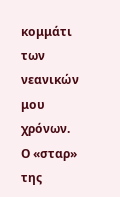κομμάτι των νεανικών μου χρόνων.
Ο «σταρ» της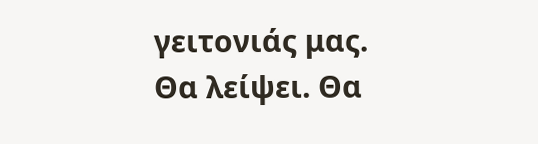γειτονιάς μας.
Θα λείψει. Θα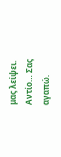μας λείψει.
Αντίο… Σας αγαπώ.